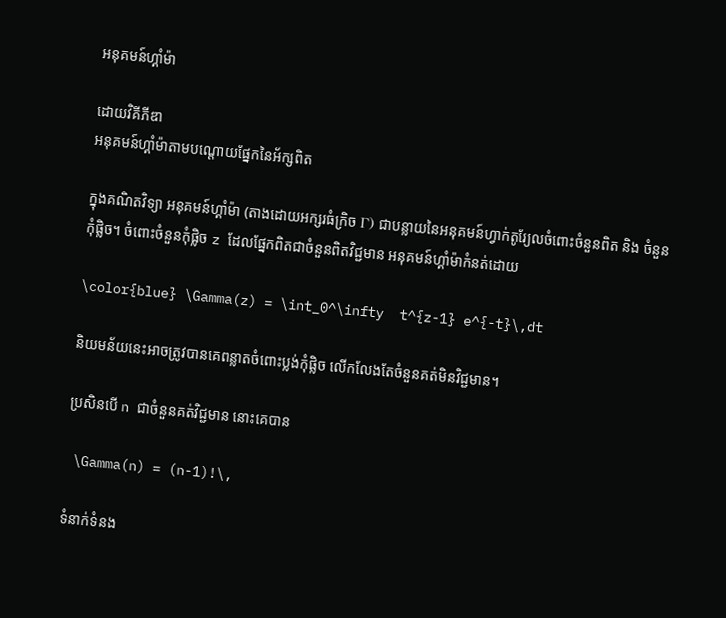អនុគមន៍ហ្គាំម៉ា

ដោយវិគីភីឌា
អនុគមន៍ហ្គាំម៉ាតាមបណ្តោយផ្នែកនៃអ័ក្សពិត

ក្នុងគណិតវិទ្យា អនុគមន៍ហ្គាំម៉ា (តាងដោយអក្សរធំក្រិច Γ) ជាបន្លាយនៃអនុគមន៍ហ្វាក់តូរ្យែលចំពោះចំនួនពិត និង ចំនួនកុំផ្លិច។ ចំពោះចំនួនកុំផ្លិច z ដែលផ្នែកពិតជាចំនួនពិតវិជ្ជមាន អនុគមន៍ហ្គាំម៉ាកំនត់ដោយ

\color{blue} \Gamma(z) = \int_0^\infty  t^{z-1} e^{-t}\,dt

និយមន័យនេះអាចត្រូវបានគេពន្លាតចំពោះប្លង់កុំផ្លិច លើកលែងតែចំនួនគត់មិនវិជ្ជមាន។

ប្រសិនបើ n ជាចំនួនគត់វិជ្ជមាន នោះគេបាន

 \Gamma(n) = (n-1)!\,

ទំនាក់ទំនង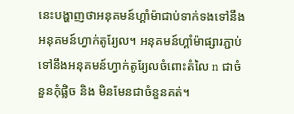នេះបង្ហាញថាអនុគមន៍ហ្គាំម៉ាជាប់ទាក់ទងទៅនឹងអនុគមន៍ហ្វាក់តូរ្យែល។ អនុគមន៍ហ្គាំម៉ាផ្សារភ្ជាប់ទៅនឹងអនុគមន៍ហ្វាក់តូរ្យែលចំពោះតំលៃ n ជាចំនួនកុំផ្លិច និង មិនមែនជាចំនួនគត់។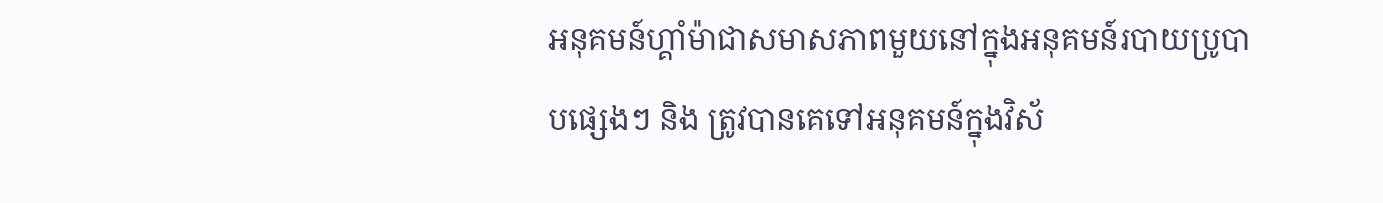អនុគមន៍ហ្គាំម៉ាជាសមាសភាពមួយនៅក្នុងអនុគមន៍របាយប្រូបាបផ្សេងៗ និង ត្រូវបានគេទៅអនុគមន៍ក្នុងវិស័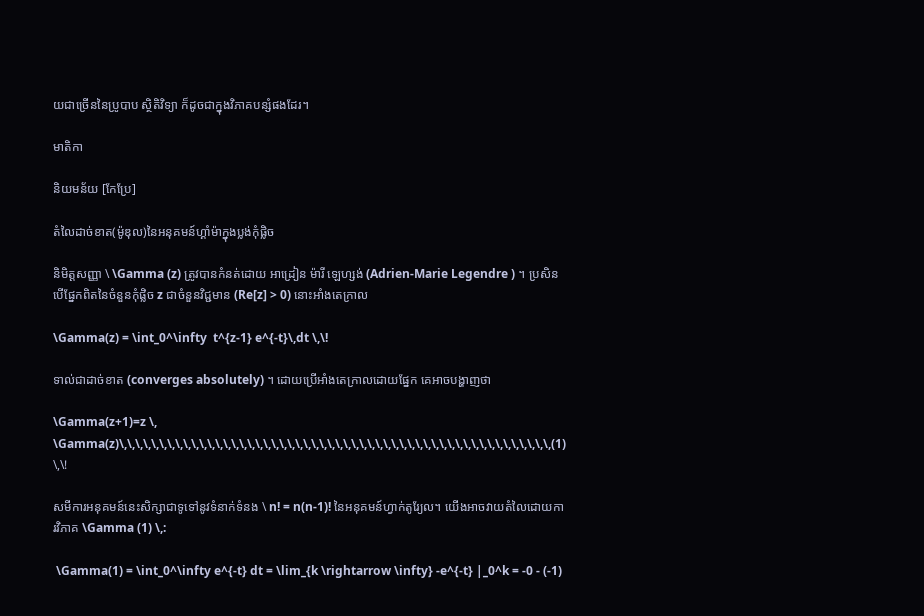យជាច្រើននៃប្រូបាប ស្ថិតិវិទ្យា ក៏ដូចជាក្នុងវិភាគបន្សំផងដែរ។

មាតិកា

និយមន័យ [កែប្រែ]

តំលៃដាច់ខាត(ម៉ូឌុល)នៃអនុគមន៍ហ្គាំម៉ាក្នុងប្លង់កុំផ្លិច

និមិត្តសញ្ញា \ \Gamma (z) ត្រូវបានកំនត់ដោយ អាដ្រៀន ម៉ារី ឡេហ្សង់ (Adrien-Marie Legendre ) ។ ប្រសិនបើផ្នែកពិតនៃចំនួនកុំផ្លិច z ជាចំនួនវិជ្ជមាន (Re[z] > 0) នោះអាំងតេក្រាល

\Gamma(z) = \int_0^\infty  t^{z-1} e^{-t}\,dt \,\!

ទាល់ជាដាច់ខាត (converges absolutely) ។ ដោយប្រើអាំងតេក្រាលដោយផ្នែក គេអាចបង្ហាញថា

\Gamma(z+1)=z \, \Gamma(z)\,\,\,\,\,\,\,\,\,\,\,\,\,\,\,\,\,\,\,\,\,\,\,\,\,\,\,\,\,\,\,\,\,\,\,\,\,\,\,\,\,\,\,\,\,\,\,\,\,\,\,\,\,\,(1) \,\!

សមីការអនុគមន៍នេះសិក្សាជាទូទៅនូវទំនាក់ទំនង \ n! = n(n-1)! នៃអនុគមន៍ហ្វាក់តូរ្យែល។ យើងអាចវាយតំលៃដោយការវិភាគ \Gamma (1) \,:

 \Gamma(1) = \int_0^\infty e^{-t} dt = \lim_{k \rightarrow \infty} -e^{-t} |_0^k = -0 - (-1)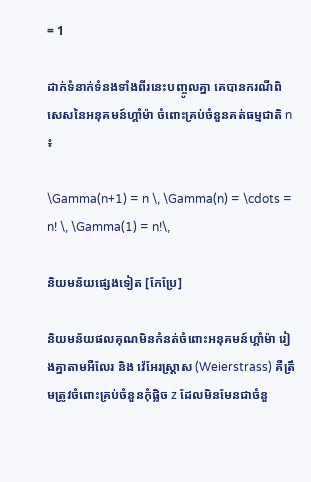= 1

ដាក់ទំនាក់ទំនងទាំងពីរនេះបញ្ចូលគ្នា គេបានករណីពិសេសនៃអនុគមន៍ហ្គាំម៉ា ចំពោះគ្រប់ចំនួនគត់ធម្មជាតិ n ៖

\Gamma(n+1) = n \, \Gamma(n) = \cdots = n! \, \Gamma(1) = n!\,

និយមន័យផ្សេងទៀត [កែប្រែ]

និយមន័យផលគុណមិនកំនត់ចំពោះអនុគមន៍ហ្គាំម៉ា រៀងគ្នាតាមអឺលែរ និង វ៉េអែរស្ត្រាស (Weierstrass) គឺត្រឹមត្រូវចំពោះគ្រប់ចំនួនកុំផ្លិច z ដែលមិនមែនជាចំនួ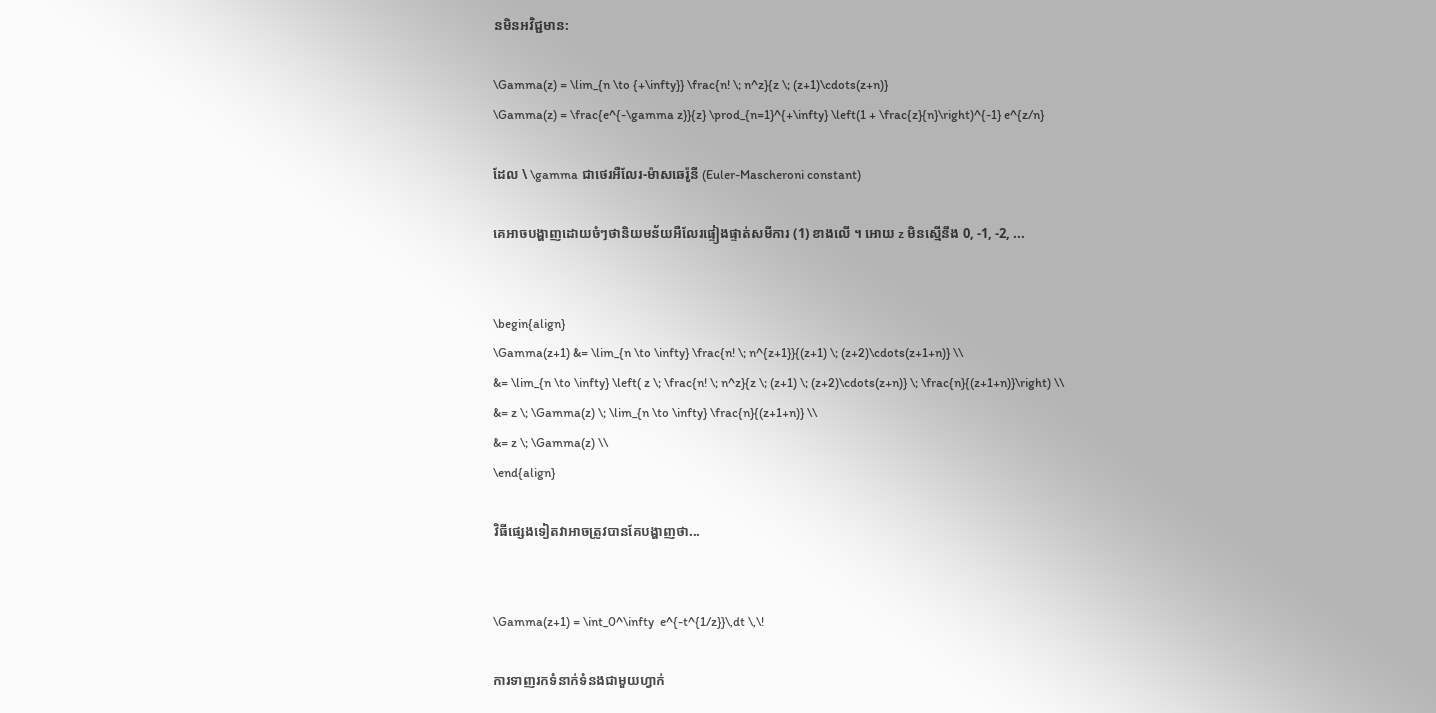នមិនអវិជ្ជមាន:

\Gamma(z) = \lim_{n \to {+\infty}} \frac{n! \; n^z}{z \; (z+1)\cdots(z+n)}
\Gamma(z) = \frac{e^{-\gamma z}}{z} \prod_{n=1}^{+\infty} \left(1 + \frac{z}{n}\right)^{-1} e^{z/n}

ដែល \ \gamma ជាថេរអឺលែរ-ម៉ាសឆេរ៉ូនី (Euler-Mascheroni constant)

គេអាចបង្ហាញដោយចំៗថានិយមន័យអឺលែរផ្ទៀងផ្ទាត់សមីការ (1) ខាងលើ ។ អោយ z មិនស្មើនឹង 0, -1, -2, ...


\begin{align}
\Gamma(z+1) &= \lim_{n \to \infty} \frac{n! \; n^{z+1}}{(z+1) \; (z+2)\cdots(z+1+n)} \\
&= \lim_{n \to \infty} \left( z \; \frac{n! \; n^z}{z \; (z+1) \; (z+2)\cdots(z+n)} \; \frac{n}{(z+1+n)}\right) \\
&= z \; \Gamma(z) \; \lim_{n \to \infty} \frac{n}{(z+1+n)} \\
&= z \; \Gamma(z) \\
\end{align}

វិធីផ្សេងទៀតវាអាចត្រូវបានគែបង្ហាញថា...


\Gamma(z+1) = \int_0^\infty  e^{-t^{1/z}}\,dt \,\!

ការទាញរកទំនាក់ទំនងជាមួយហ្វាក់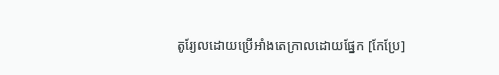តូរ្យែលដោយប្រើអាំងតេក្រាលដោយផ្នែក [កែប្រែ]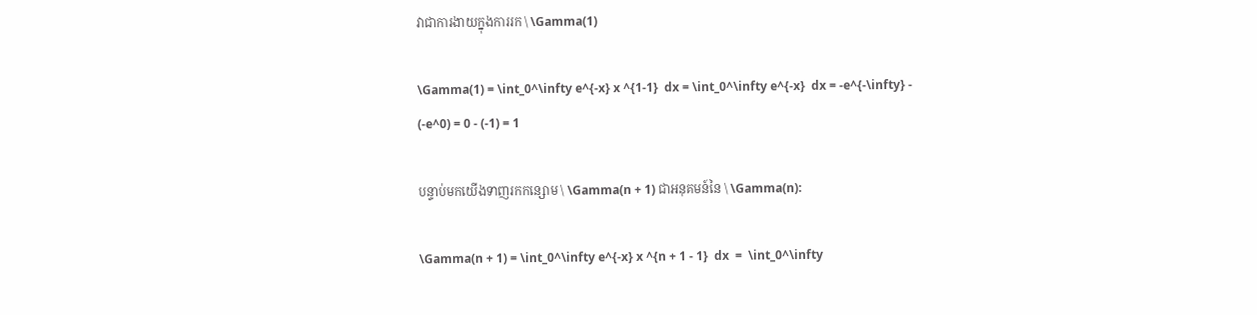វាជាការងាយក្នុងការរក \ \Gamma(1)

\Gamma(1) = \int_0^\infty e^{-x} x ^{1-1}  dx = \int_0^\infty e^{-x}  dx = -e^{-\infty} - (-e^0) = 0 - (-1) = 1

បន្ទាប់មកយើងទាញរកកន្សោម \ \Gamma(n + 1) ជាអនុគមន៍នៃ \ \Gamma(n):

\Gamma(n + 1) = \int_0^\infty e^{-x} x ^{n + 1 - 1}  dx  =  \int_0^\infty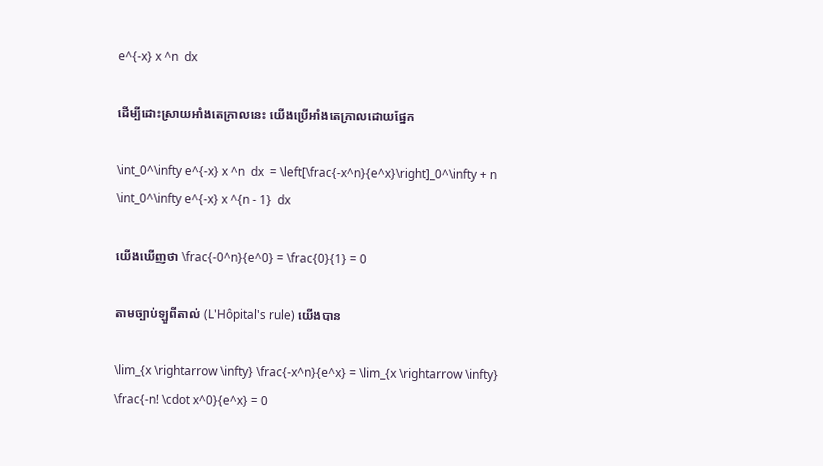e^{-x} x ^n  dx

ដើម្បីដោះស្រាយអាំងតេក្រាលនេះ យើងប្រើអាំងតេក្រាលដោយផ្នែក

\int_0^\infty e^{-x} x ^n  dx  = \left[\frac{-x^n}{e^x}\right]_0^\infty + n \int_0^\infty e^{-x} x ^{n - 1}  dx

យើងឃើញថា \frac{-0^n}{e^0} = \frac{0}{1} = 0

តាមច្បាប់ឡួពីតាល់ (L'Hôpital's rule) យើងបាន

\lim_{x \rightarrow \infty} \frac{-x^n}{e^x} = \lim_{x \rightarrow \infty} \frac{-n! \cdot x^0}{e^x} = 0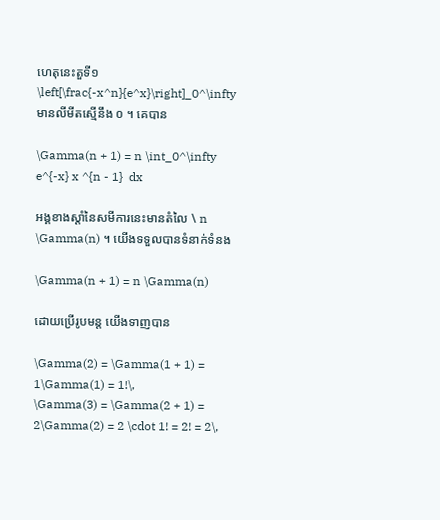ហេតុនេះតួទី១ \left[\frac{-x^n}{e^x}\right]_0^\infty មានលីមីតស្មើនឹង ០ ។ គេបាន

\Gamma(n + 1) = n \int_0^\infty e^{-x} x ^{n - 1}  dx

អង្គខាងស្តាំនៃសមីការនេះមានតំលៃ \ n \Gamma(n) ។ យើងទទួលបានទំនាក់ទំនង

\Gamma(n + 1) = n \Gamma(n)

ដោយប្រើរូបមន្ត យើងទាញបាន

\Gamma(2) = \Gamma(1 + 1) = 1\Gamma(1) = 1!\,
\Gamma(3) = \Gamma(2 + 1) = 2\Gamma(2) = 2 \cdot 1! = 2! = 2\,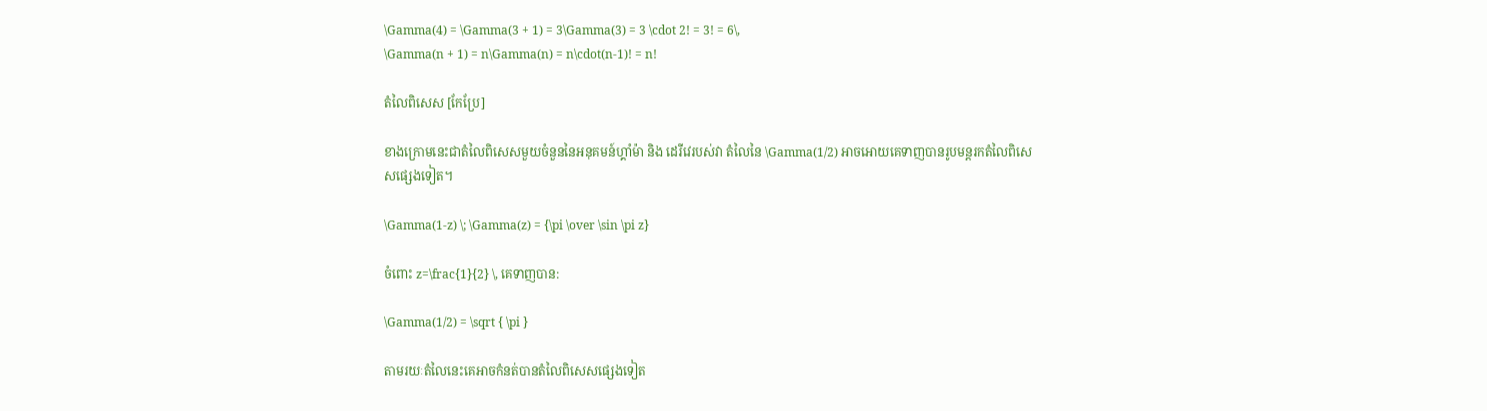\Gamma(4) = \Gamma(3 + 1) = 3\Gamma(3) = 3 \cdot 2! = 3! = 6\,
\Gamma(n + 1) = n\Gamma(n) = n\cdot(n-1)! = n!

តំលៃពិសេស [កែប្រែ]

ខាងក្រោមនេះជាតំលៃពិសេសមួយចំនួននៃអនុគមន៍ហ្គាំម៉ា និង ដេរីវេរបស់វា តំលៃនៃ \Gamma(1/2) អាចអោយគេទាញបានរូបមន្តរកតំលៃពិសេសផ្សេងទៀត។

\Gamma(1-z) \; \Gamma(z) = {\pi \over \sin \pi z}

ចំពោះ z=\frac{1}{2} \, គេទាញបាន:

\Gamma(1/2) = \sqrt { \pi }

តាមរយៈតំលៃនេះគេអាចកំនត់បានតំលៃពិសេសផ្សេងទៀត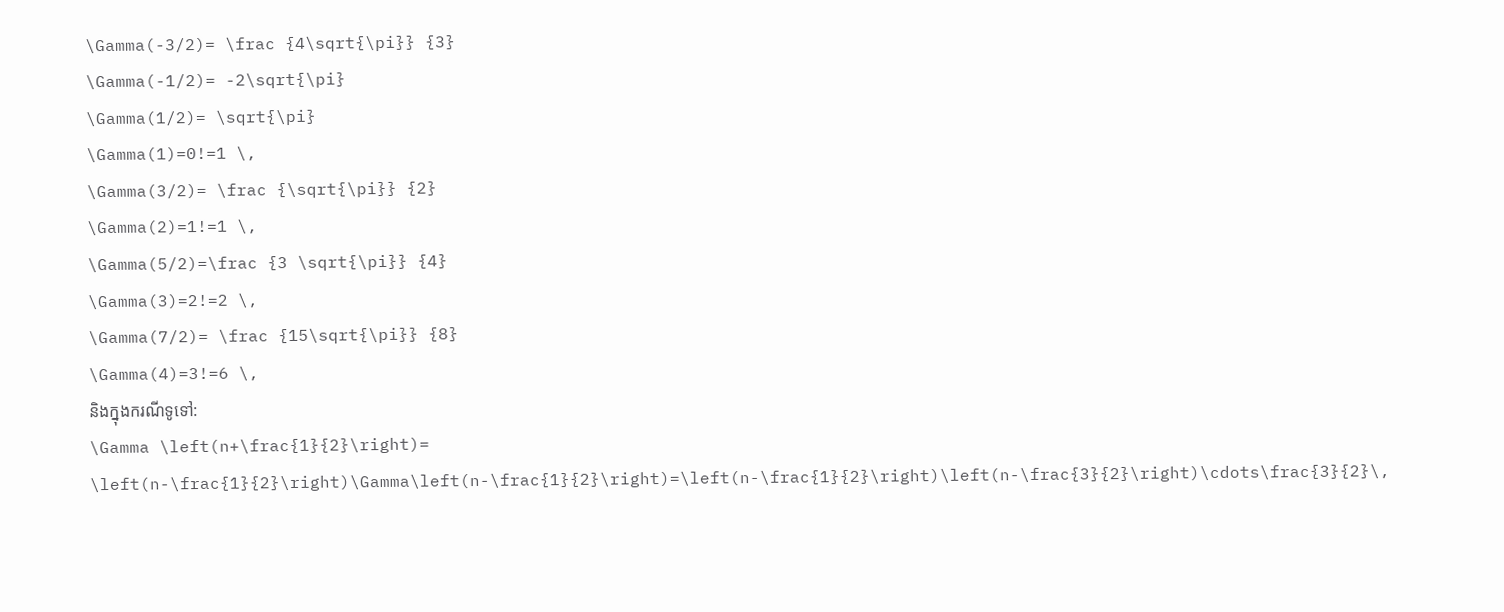\Gamma(-3/2)= \frac {4\sqrt{\pi}} {3}
\Gamma(-1/2)= -2\sqrt{\pi}
\Gamma(1/2)= \sqrt{\pi}
\Gamma(1)=0!=1 \,
\Gamma(3/2)= \frac {\sqrt{\pi}} {2}
\Gamma(2)=1!=1 \,
\Gamma(5/2)=\frac {3 \sqrt{\pi}} {4}
\Gamma(3)=2!=2 \,
\Gamma(7/2)= \frac {15\sqrt{\pi}} {8}
\Gamma(4)=3!=6 \,
និងក្នុងករណីទូទៅ:
\Gamma \left(n+\frac{1}{2}\right)= \left(n-\frac{1}{2}\right)\Gamma\left(n-\frac{1}{2}\right)=\left(n-\frac{1}{2}\right)\left(n-\frac{3}{2}\right)\cdots\frac{3}{2}\,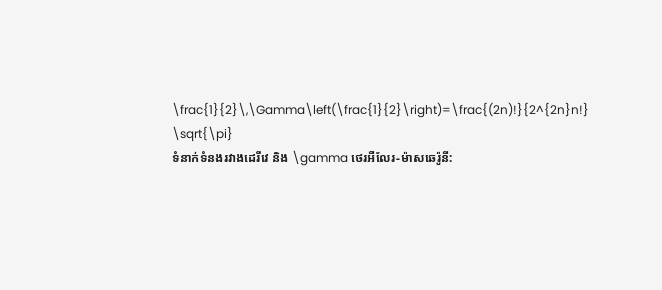\frac{1}{2}\,\Gamma\left(\frac{1}{2}\right)=\frac{(2n)!}{2^{2n}n!} \sqrt{\pi}
ទំនាក់ទំនងរវាងដេរីវេ និង \gamma ថេរអឺលែរ-ម៉ាសឆេរ៉ូនី: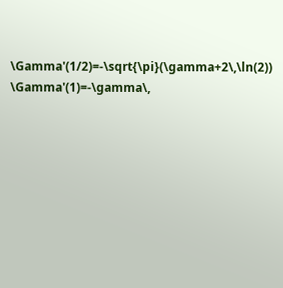\Gamma'(1/2)=-\sqrt{\pi}(\gamma+2\,\ln(2))
\Gamma'(1)=-\gamma\,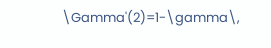\Gamma'(2)=1-\gamma\,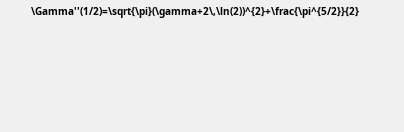\Gamma''(1/2)=\sqrt{\pi}(\gamma+2\,\ln(2))^{2}+\frac{\pi^{5/2}}{2}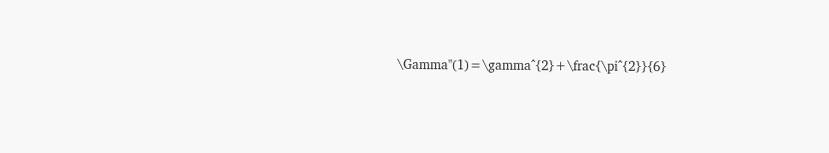\Gamma''(1)=\gamma^{2}+\frac{\pi^{2}}{6}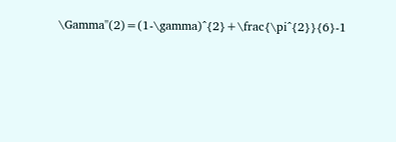\Gamma''(2)=(1-\gamma)^{2}+\frac{\pi^{2}}{6}-1